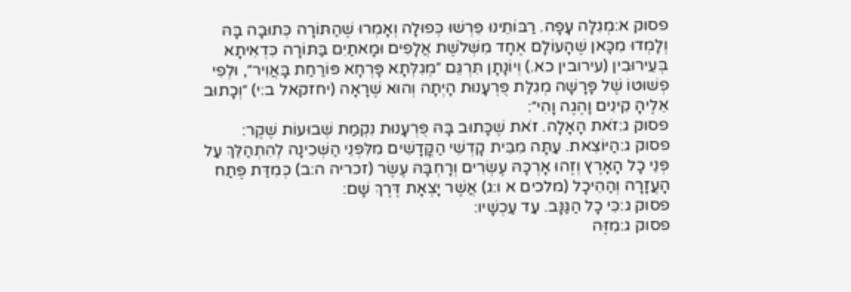פסוק א:מְגִלָּה עָפָה. רַבּוֹתֵינוּ פֵּרְשׁוּ כְּפוּלָה וְאָמְרוּ שֶׁהַתּוֹרָה כְּתוּבָה בָּהּ וְלָמְדוּ מִכָּאן שֶׁהָעוֹלָם אֶחָד מִשְּׁלֹשֶׁת אֲלָפִים וּמָאתַיִם בַּתּוֹרָה כִּדְאִיתָא בְּעֵירוּבִין (עירובין כא.) וְיוֹנָתָן תִּרְגֵּם ״מְגִלְּתָא פָּרְחָא פּוֹרַחַת בָּאֲוִיר״, וּלְפִי פְשׁוּטוֹ שֶׁל פָּרָשָׁה מְגִלַּת פֻּרְעָנוּת הָיְתָה וְהוּא שֶׁרָאָה (יחזקאל ב:י) ״וְכָתוּב אֵלֶיהָ קִינִים וָהֶגֶה וָהִי״:
פסוק ג:זֹאת הָאָלָה. זֹאת שֶׁכָּתוּב בָּהּ פֻּרְעָנוּת נִקְמַת שְׁבוּעוֹת שֶׁקֶר:
פסוק ג:הַיּוֹצֵאת. עַתָּה מִבֵּית קָדְשֵׁי הַקֳּדָשִׁים מִלִּפְנֵי הַשְּׁכִינָה לְהִתְהַלֵּךְ עַל פְּנֵי כָל הָאָרֶץ וְזֶהוּ אָרְכָּהּ עֶשְׂרִים וְרָחְבָּהּ עֶשֶׂר (זכריה ה:ב) כְּמִדַּת פֶּתַח הָעֲזָרָה וְהַהֵיכָל (מלכים א ו:ג) אֲשֶׁר יָצְאָת דֶּרֶךְ שָׁם:
פסוק ג:כִּי כָל הַגַּנָּב. עַד עַכְשָׁיו:
פסוק ג:מִזֶּה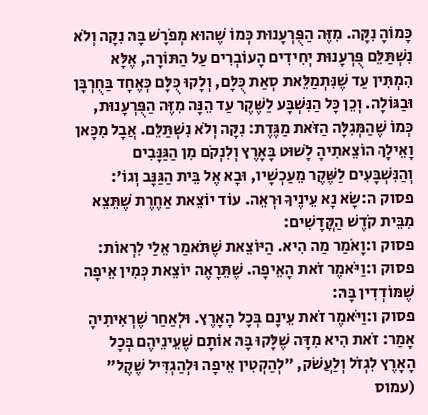כָּמוֹהָ נִקָּה. מִזֶּה הַפֻּרְעָנוּת כְּמוֹ שֶׁהוּא מְפֹרָשׁ בָּהּ נִקָּה וְלֹא נִשְׁתַּלֵּם פֻּרְעָנוּת יְחִידִים הָעוֹבְרִים עַל הַתּוֹרָה, אֶלָּא הִמְתִּין עַד שֶׁנִּתְמַלֵּאת סְאַת כֻּלָּם, וְלָקוּ כֻּלָּם כְּאֶחָד בַּחֻרְבָּן וּבַגּוֹלָה. וְכֵן כָּל הַנִּשְׁבָּע לַשֶּׁקֶר עַד הֵנָּה מִזֶּה הַפֻּרְעָנוּת, כְּמוֹ שֶׁהַמְּגִלָּה הַזֹּאת מַגֶּדֶת: נִקָּה וְלֹא נִשְׁתַּלֵּם. אֲבָל מִכָּאן וָאֵילָךְ הוֹצֵאתִיהָ לָשׁוּט בָּאָרֶץ וְלִנְקֹם מִן הַגַּנָּבִים וְהַנִּשְׁבָּעִים לַשֶּׁקֶר מֵעַכְשָׁיו, וּבָא אֶל בֵּית הַגַּנָּב וְגוֹ׳:
פסוק ה:שָׂא נָא עֵינֶיךָ וּרְאֵה. עוֹד יוֹצֵאת אַחֶרֶת שֶׁתֵּצֵא מִבֵּית קֹדֶשׁ הַקֳּדָשִׁים:
פסוק ו:וָאֹמַר מַה הִיא. הַיּוֹצֵאת שֶׁתֹּאמַר אֵלַי לִרְאוֹת:
פסוק ו:וַיֹּאמֶר זֹאת הָאֵיפָה. שֶׁתֵּרָאֶה יוֹצֵאת כְּמִין אֵיפָה שֶׁמּוֹדְדִין בָּהּ:
פסוק ו:וַיֹּאמֶר זֹאת עֵינָם בְּכָל הָאָרֶץ. וּלְאַחַר שֶׁרְאִיתִיהָ אָמַר: זֹאת הִיא מִדָּה שֶׁלָּקוּ בָּהּ אוֹתָם שֶׁעֵינֵיהֶם בְּכָל הָאָרֶץ לִגְזֹל וְלַעֲשֹׁק, ״לְהַקְטִין אֵיפָה וּלְהַגְדִּיל שֶׁקֶל״ (עמוס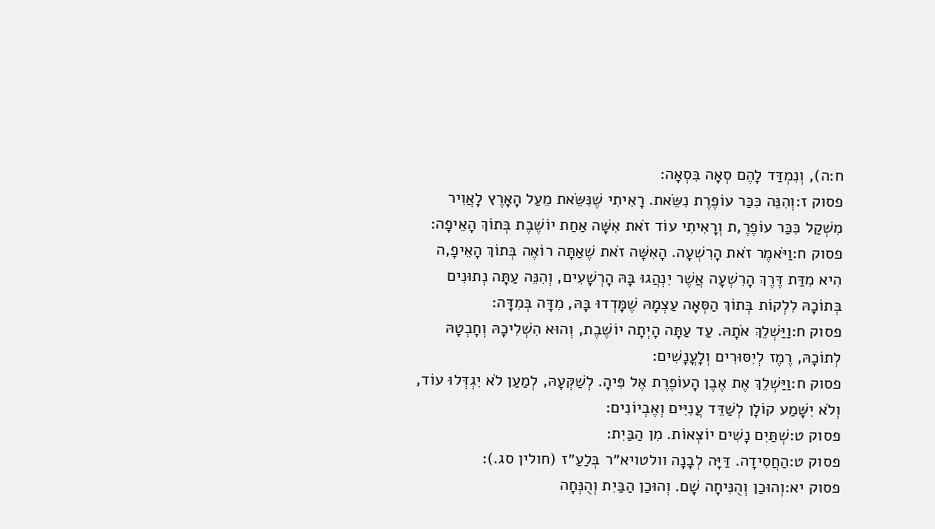ח:ה), וְנִמְדַּד לָהֶם סְאָה בִּסְאָה:
פסוק ז:וְהִנֵּה כִּכַּר עוֹפֶרֶת נִשֵּׂאת. רָאִיתִי שֶׁנִּשֵּׂאת מֵעַל הָאָרֶץ לָאֲוִיר מִשְׁקַל כִּכַּר עוֹפֶרֶ,ת וְרָאִיתִי עוֹד זֹאת אִשָּׁה אַחַת יוֹשֶׁבֶת בְּתוֹךְ הָאֵיפָה:
פסוק ח:וַיֹּאמֶר זֹאת הָרִשְׁעָה. הָאִשָּׁה זֹאת שֶׁאַתָּה רוֹאֶה בְּתוֹךְ הָאֵיפָ,ה הִיא מִדַּת דֶּרֶךְ הָרִשְׁעָה אֲשֶׁר יִנְהֲגוּ בָּהּ הָרְשָׁעִים, וְהִנֵּה עַתָּה נְתוּנִים בְּתוֹכָהּ לִלְקוֹת בְּתוֹךְ הַסְּאָה עַצְמָהּ שֶׁמָּדְדוּ בָּהּ, מִדָּה בְּמִדָּה:
פסוק ח:וַיַּשְׁלֵךְ אֹתָהּ. עַד עַתָּה הָיְתָה יוֹשֶׁבֶת, וְהוּא הִשְׁלִיכָהּ וְחָבְטָהּ לְתוֹכָהּ, רֶמֶז לְיִסּוּרִים וְלָעֳנָשִׁים:
פסוק ח:וַיַּשְׁלֵךְ אֶת אֶבֶן הָעוֹפֶרֶת אֶל פִּיהָ. לְשַׁקְּעָהּ, לְמַעַן לֹא יִגְדְּלוּ עוֹד, וְלֹא יִשָּׁמַע קוֹלָן לְשַׁדֵּד עֲנִיִּים וְאֶבְיוֹנִים:
פסוק ט:שְׁתַּיִם נָשִׁים יוֹצְאוֹת. מִן הַבַּיִת:
פסוק ט:הַחֲסִידָה. דַּיָּה לְבָנָה וולטויא״ר בְּלַעַ״ז (חולין סג.)׃
פסוק יא:וְהוּכַן וְהֻנִּיחָה שָׁם. וְהוּכַן הַבַּיִת וְהֻנְּחָה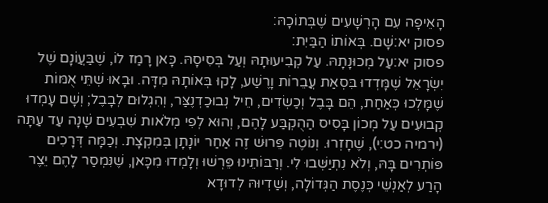הָאֵיפָה עִם הָרְשָׁעִים שֶׁבְּתוֹכָהּ:
פסוק יא:שָׁם. בְּאוֹתוֹ הַבַּיִת:
פסוק יא:עַל מְכוּנָתָהּ. עַל קְבִיעוּתָהּ וְעַל בְּסִיסָהּ. כָּאן רָמַז לוֹ, שֶׁבַּעֲוֹנָם שֶׁל יִשְׂרָאֵל שֶׁמָּדְדוּ בִּסְאַת עֲבֵרוֹת וָרֶשַׁע, לָקוּ בְּאוֹתָהּ מִדָּה. וּבָאוּ שְׁתֵּי אֻמּוֹת שֶׁמָּלְכוּ כְּאַחַת, הֵם בָּבֶל וְכַשְׂדִים, חֵיל נְבוּכַדְנֶצַּר, וְהִגְלוּם לְבָבֶל; וְשָׁם עָמְדוּ קְבוּעִים עַל מְכוֹן בָּסִיס הַהֻקְבַּע לָהֶם, וְהוּא לְפִי מְלֹאות שִׁבְעִים שָׁנָה עַד עַתָּה (ירמיה כט:י), שֶׁחָזְרוּ. וְנוֹטֶה פֵּרוּשׁ זֶה אַחַר יוֹנָתָן בְּמִקְצָת. וְכַמָּה דְּרָכִים פּוֹתְרִים בָּהּ, וְלֹא נִתְיַשְּׁבוּ לִי. וְרַבּוֹתֵינוּ פֵּרְשׁוּ וְלָמְדוּ מִכָּאן, שֶׁנִּמְסַר לָהֶם יֵצֶר הָרַע לְאַנְשֵׁי כְּנֶסֶת הַגְּדוֹלָה, וְשַׁדְיוּהּ לְדוּדָא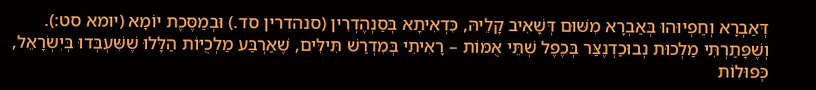דְּאַבְרָא וְחַפְיוּהוּ בְּאַבְרָא מִשּׁוּם דְּשָׁאִיב קָלֵיהּ, כִּדְאִיתָא בְּסַנְהֶדְרִין (סנהדרין סד.) וּבְמַסֶּכֶת יוֹמָא (יומא סט:). וְשֶׁפָּתַרְתִּי מַלְכוּת נְבוּכַדְנֶצַּר בְּכֶפֶל שְׁתֵּי אֻמּוֹת – רָאִיתִי בְּמִדְרַשׁ תִּילִּים, שֶׁאַרְבַּע מַלְכֻיּוֹת הַלָּלוּ שֶׁשִּׁעְבְּדוּ בְּיִשְׂרָאֵל, כְּפוּלוֹת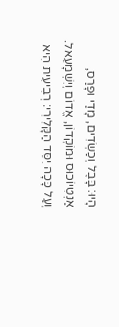הָיוּ: בָּבֶל וְכַשְׂדִים, מָדַי וּפָרַס, אַנְטִיוֹכוּס וּמוֹקְדוֹן, אֱדוֹם וְיִשְׁמָעֵאל. וְעַל כָּכָה יִסֵּד הַקָּלִירִי: רְבִיעִית הִיא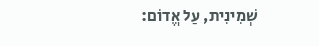שְׁמִינִית, עַל אֱדוֹם: